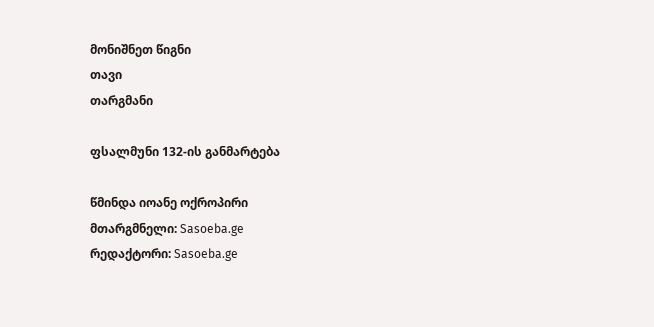მონიშნეთ წიგნი
თავი
თარგმანი

ფსალმუნი 132-ის განმარტება

წმინდა იოანე ოქროპირი
მთარგმნელი: Sasoeba.ge
რედაქტორი: Sasoeba.ge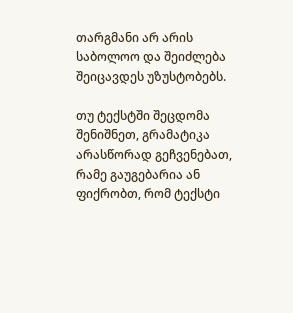თარგმანი არ არის საბოლოო და შეიძლება შეიცავდეს უზუსტობებს.

თუ ტექსტში შეცდომა შენიშნეთ, გრამატიკა არასწორად გეჩვენებათ, რამე გაუგებარია ან ფიქრობთ, რომ ტექსტი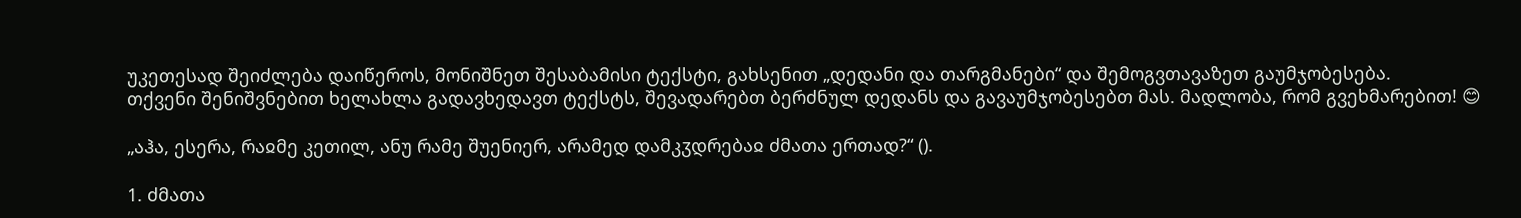უკეთესად შეიძლება დაიწეროს, მონიშნეთ შესაბამისი ტექსტი, გახსენით „დედანი და თარგმანები“ და შემოგვთავაზეთ გაუმჯობესება.
თქვენი შენიშვნებით ხელახლა გადავხედავთ ტექსტს, შევადარებთ ბერძნულ დედანს და გავაუმჯობესებთ მას. მადლობა, რომ გვეხმარებით! 😊

„აჰა, ესერა, რაჲმე კეთილ, ანუ რამე შუენიერ, არამედ დამკჳდრებაჲ ძმათა ერთად?“ ().

1. ძმათა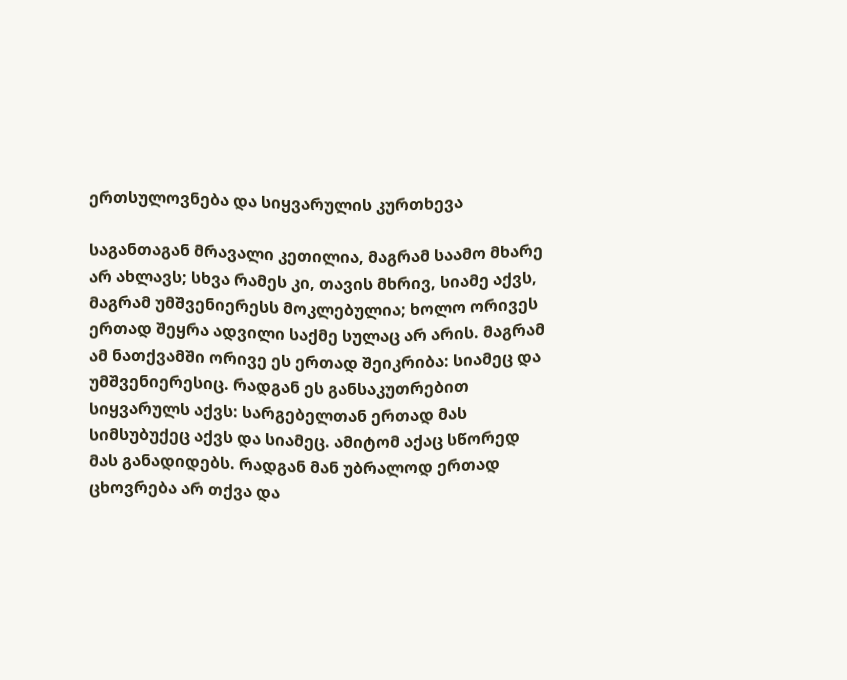ერთსულოვნება და სიყვარულის კურთხევა

საგანთაგან მრავალი კეთილია, მაგრამ საამო მხარე არ ახლავს; სხვა რამეს კი, თავის მხრივ, სიამე აქვს, მაგრამ უმშვენიერესს მოკლებულია; ხოლო ორივეს ერთად შეყრა ადვილი საქმე სულაც არ არის. მაგრამ ამ ნათქვამში ორივე ეს ერთად შეიკრიბა: სიამეც და უმშვენიერესიც. რადგან ეს განსაკუთრებით სიყვარულს აქვს: სარგებელთან ერთად მას სიმსუბუქეც აქვს და სიამეც. ამიტომ აქაც სწორედ მას განადიდებს. რადგან მან უბრალოდ ერთად ცხოვრება არ თქვა და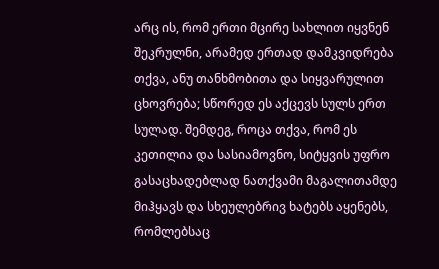არც ის, რომ ერთი მცირე სახლით იყვნენ შეკრულნი, არამედ ერთად დამკვიდრება თქვა, ანუ თანხმობითა და სიყვარულით ცხოვრება; სწორედ ეს აქცევს სულს ერთ სულად. შემდეგ, როცა თქვა, რომ ეს კეთილია და სასიამოვნო, სიტყვის უფრო გასაცხადებლად ნათქვამი მაგალითამდე მიჰყავს და სხეულებრივ ხატებს აყენებს, რომლებსაც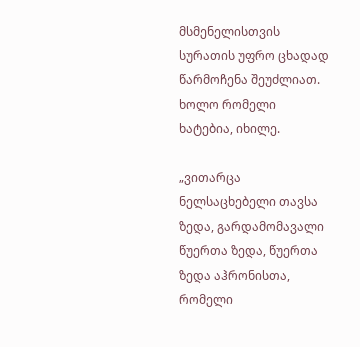მსმენელისთვის სურათის უფრო ცხადად წარმოჩენა შეუძლიათ. ხოლო რომელი ხატებია, იხილე.

„ვითარცა ნელსაცხებელი თავსა ზედა, გარდამომავალი წუერთა ზედა, წუერთა ზედა აჰრონისთა, რომელი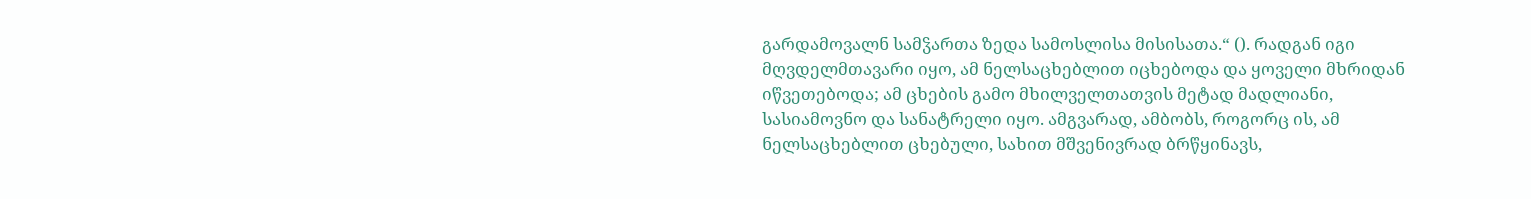გარდამოვალნ სამჴართა ზედა სამოსლისა მისისათა.“ (). რადგან იგი მღვდელმთავარი იყო, ამ ნელსაცხებლით იცხებოდა და ყოველი მხრიდან იწვეთებოდა; ამ ცხების გამო მხილველთათვის მეტად მადლიანი, სასიამოვნო და სანატრელი იყო. ამგვარად, ამბობს, როგორც ის, ამ ნელსაცხებლით ცხებული, სახით მშვენივრად ბრწყინავს,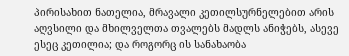პირისახით ნათელია, მრავალი კეთილსურნელებით არის აღვსილი და მხილველთა თვალებს მადლს ანიჭებს, ასევე ესეც კეთილია; და როგორც ის სანახაობა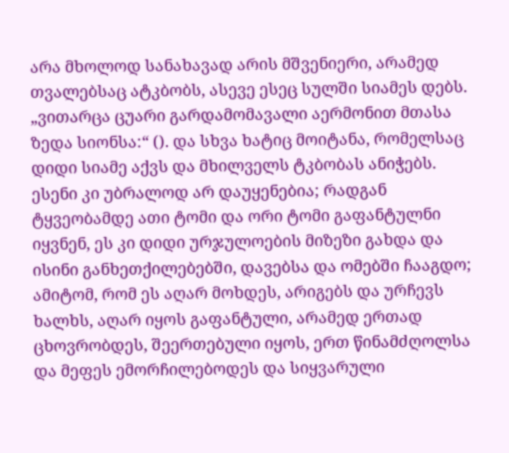არა მხოლოდ სანახავად არის მშვენიერი, არამედ თვალებსაც ატკბობს, ასევე ესეც სულში სიამეს დებს. „ვითარცა ცუარი გარდამომავალი აერმონით მთასა ზედა სიონსა:“ (). და სხვა ხატიც მოიტანა, რომელსაც დიდი სიამე აქვს და მხილველს ტკბობას ანიჭებს. ესენი კი უბრალოდ არ დაუყენებია; რადგან ტყვეობამდე ათი ტომი და ორი ტომი გაფანტულნი იყვნენ, ეს კი დიდი ურჯულოების მიზეზი გახდა და ისინი განხეთქილებებში, დავებსა და ომებში ჩააგდო; ამიტომ, რომ ეს აღარ მოხდეს, არიგებს და ურჩევს ხალხს, აღარ იყოს გაფანტული, არამედ ერთად ცხოვრობდეს, შეერთებული იყოს, ერთ წინამძღოლსა და მეფეს ემორჩილებოდეს და სიყვარული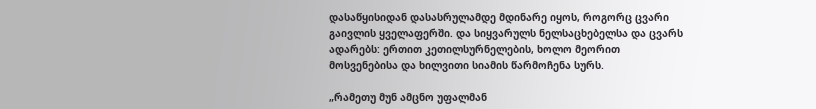დასაწყისიდან დასასრულამდე მდინარე იყოს, როგორც ცვარი გაივლის ყველაფერში. და სიყვარულს ნელსაცხებელსა და ცვარს ადარებს: ერთით კეთილსურნელების, ხოლო მეორით მოსვენებისა და ხილვითი სიამის წარმოჩენა სურს.

„რამეთუ მუნ ამცნო უფალმან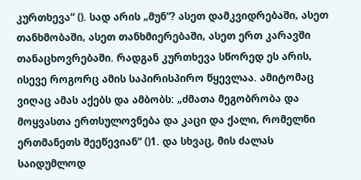კურთხევა“ (). სად არის „მუნ“? ასეთ დამკვიდრებაში, ასეთ თანხმობაში, ასეთ თანხმიერებაში, ასეთ ერთ კარავში თანაცხოვრებაში. რადგან კურთხევა სწორედ ეს არის, ისევე როგორც ამის საპირისპირო წყევლაა. ამიტომაც ვიღაც ამას აქებს და ამბობს: „ძმათა მეგობრობა და მოყვასთა ერთსულოვნება და კაცი და ქალი, რომელნი ერთმანეთს შეეწევიან“ ()1. და სხვაც, მის ძალას საიდუმლოდ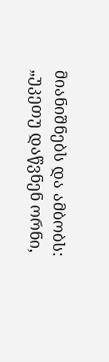მიანიშნებს და ამბობს: „უკეთუ დაწვნენ ორნი,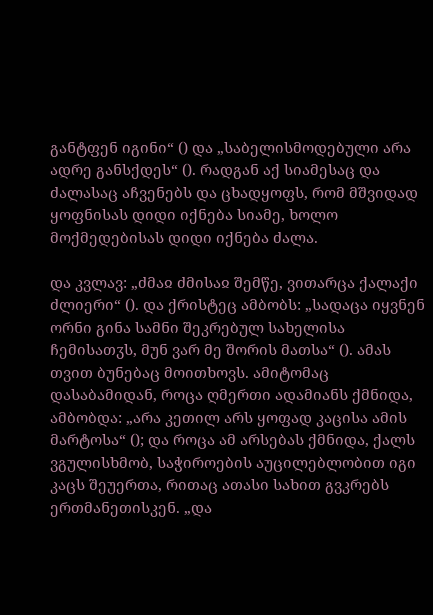განტფენ იგინი“ () და „საბელისმოდებული არა ადრე განსქდეს“ (). რადგან აქ სიამესაც და ძალასაც აჩვენებს და ცხადყოფს, რომ მშვიდად ყოფნისას დიდი იქნება სიამე, ხოლო მოქმედებისას დიდი იქნება ძალა.

და კვლავ: „ძმაჲ ძმისაჲ შემწე, ვითარცა ქალაქი ძლიერი“ (). და ქრისტეც ამბობს: „სადაცა იყვნენ ორნი გინა სამნი შეკრებულ სახელისა ჩემისათჳს, მუნ ვარ მე შორის მათსა“ (). ამას თვით ბუნებაც მოითხოვს. ამიტომაც დასაბამიდან, როცა ღმერთი ადამიანს ქმნიდა, ამბობდა: „არა კეთილ არს ყოფად კაცისა ამის მარტოსა“ (); და როცა ამ არსებას ქმნიდა, ქალს ვგულისხმობ, საჭიროების აუცილებლობით იგი კაცს შეუერთა, რითაც ათასი სახით გვკრებს ერთმანეთისკენ. „და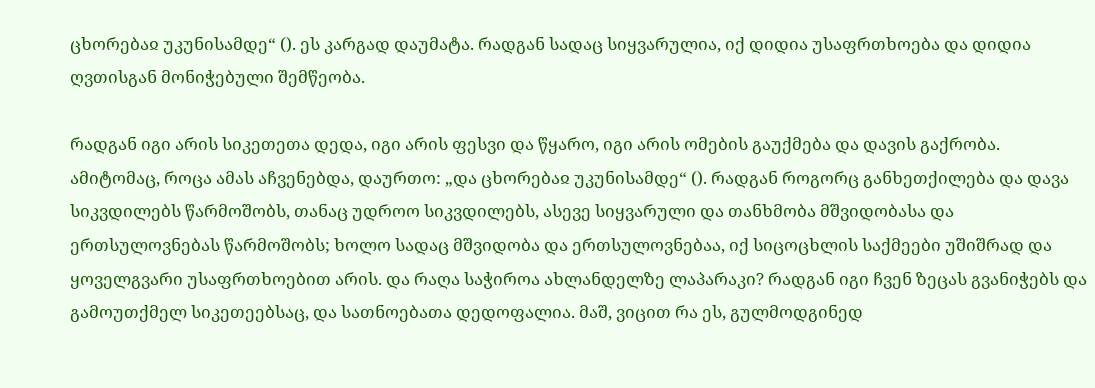ცხორებაჲ უკუნისამდე“ (). ეს კარგად დაუმატა. რადგან სადაც სიყვარულია, იქ დიდია უსაფრთხოება და დიდია ღვთისგან მონიჭებული შემწეობა.

რადგან იგი არის სიკეთეთა დედა, იგი არის ფესვი და წყარო, იგი არის ომების გაუქმება და დავის გაქრობა. ამიტომაც, როცა ამას აჩვენებდა, დაურთო: „და ცხორებაჲ უკუნისამდე“ (). რადგან როგორც განხეთქილება და დავა სიკვდილებს წარმოშობს, თანაც უდროო სიკვდილებს, ასევე სიყვარული და თანხმობა მშვიდობასა და ერთსულოვნებას წარმოშობს; ხოლო სადაც მშვიდობა და ერთსულოვნებაა, იქ სიცოცხლის საქმეები უშიშრად და ყოველგვარი უსაფრთხოებით არის. და რაღა საჭიროა ახლანდელზე ლაპარაკი? რადგან იგი ჩვენ ზეცას გვანიჭებს და გამოუთქმელ სიკეთეებსაც, და სათნოებათა დედოფალია. მაშ, ვიცით რა ეს, გულმოდგინედ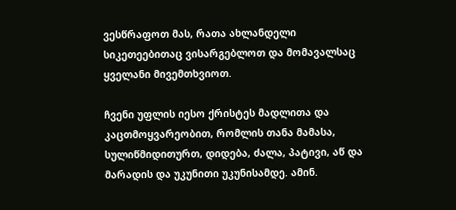ვესწრაფოთ მას, რათა ახლანდელი სიკეთეებითაც ვისარგებლოთ და მომავალსაც ყველანი მივემთხვიოთ.

ჩვენი უფლის იესო ქრისტეს მადლითა და კაცთმოყვარეობით, რომლის თანა მამასა, სულიწმიდითურთ, დიდება, ძალა, პატივი, აწ და მარადის და უკუნითი უკუნისამდე. ამინ.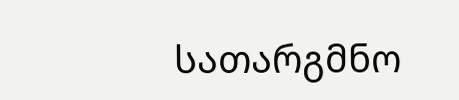სათარგმნო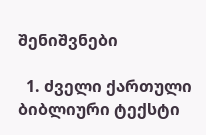შენიშვნები

  1. ძველი ქართული ბიბლიური ტექსტი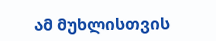ამ მუხლისთვის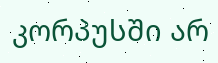კორპუსში არ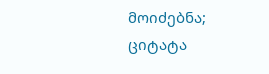მოიძებნა; ციტატა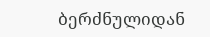ბერძნულიდან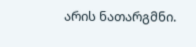არის ნათარგმნი.